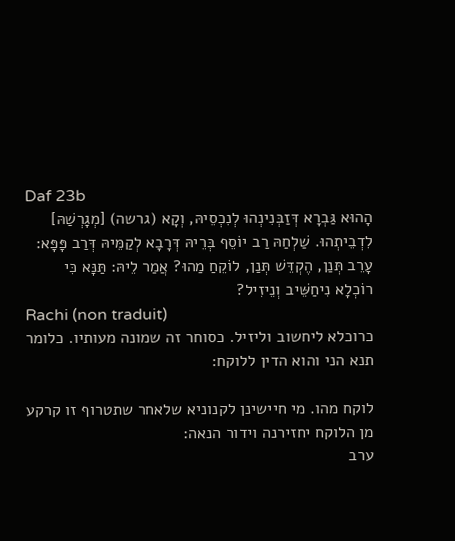Daf 23b
הָהוּא גַּבְרָא דְּזַבְּנִינְהוּ לְנִכְסֵיהּ, וְקָא (גרשה) [מְגָרְשַׁהּ] לִדְבֵיתְהוּ. שַׁלְחַהּ רַב יוֹסֵף בְּרֵיהּ דְּרָבָא לְקַמֵּיהּ דְּרַב פָּפָּא: עָרֵב תְּנַן, הֶקְדֵּשׁ תְּנַן, לוֹקֵחַ מַהוּ? אֲמַר לֵיהּ: תַּנָּא כִּי רוֹכְלָא נִיחַשֵּׁיב וְנֵיזִיל?
Rachi (non traduit)
כרוכלא ליחשוב וליזיל. כסוחר זה שמונה מעותיו. כלומר תנא הני והוא הדין ללוקח:

לוקח מהו. מי חיישינן לקנוניא שלאחר שתטרוף זו קרקע מן הלוקח יחזירנה וידור הנאה:
ערב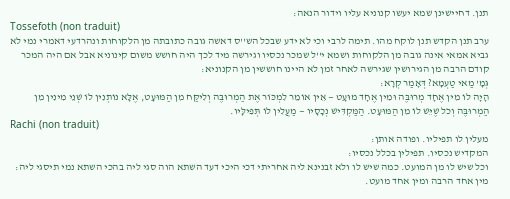תנן. דחיישינן שמא יעשו קנוניא עליו וידור הנאה:
Tossefoth (non traduit)
ערב תנן הקדש תנן לוקח מהו. תימה לרבי וכי לא ידע שבכל הש''ס דאשה גובה כתובתה מן הלקוחות ונהרדעי דאמרי נמי לא גביא אמאי אינה גובה מן הלקוחות ושמא י''ל שמכר נכסיו וגירשה מיד לכך היה חושש משום קינוניא אבל אם היה המכר קודם הרבה מן הגירושין שגירשה לאחר זמן לא היינו חוששין מן הקנוניא:
גְּמָ' מַאי טַעְמָא? דְּאָמַר קְרָא:
הָיָה לוֹ מִין אֶחָד מְרוּבֶּה וּמִין אֶחָד מוּעָט — אֵין אוֹמֵר לִמְכּוֹר אֶת הַמְרוּבֶּה וְלִיקַּח מִן הַמּוּעָט, אֶלָּא נוֹתְנִין לוֹ שְׁנֵי מִינִין מִן הַמְרוּבֶּה וְכֹל שֶׁיֵּשׁ לוֹ מִן הַמּוּעָט. הַמַּקְדִּישׁ נְכָסָיו — מַעֲלִין לוֹ תְּפִילָּיו.
Rachi (non traduit)
מעלין לו תפיליו. ופודה אותן:
המקדיש נכסיו. תפילין בכלל נכסיו:
וכל שיש לו מן המועט. כמה שיש לו ולא זבנינא ליה אחריתי דכי היכי דעד השתא הוה סגי ליה בהכי השתא נמי תיסגי ליה:
מין אחד הרבה ומין אחד מועט.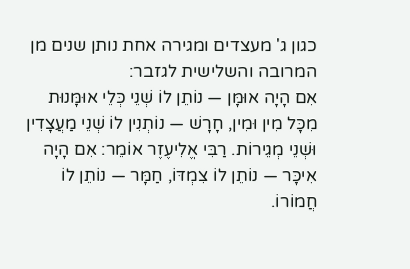כגון ג' מעצדים ומגירה אחת נותן שנים מן המרובה והשלישית לגזבר:
אִם הָיָה אוּמָּן — נוֹתֵן לוֹ שְׁנֵי כְּלֵי אוּמָּנוּת מִכָּל מִין וּמִין, חָרָשׁ — נוֹתְנִין לוֹ שְׁנֵי מַעֲצָדִין וּשְׁנֵי מְגֵירוֹת. רַבִּי אֱלִיעֶזֶר אוֹמֵר: אִם הָיָה אִיכָּר — נוֹתֵן לוֹ צִמְדּוֹ, חַמָּר — נוֹתֵן לוֹ חֲמוֹרוֹ.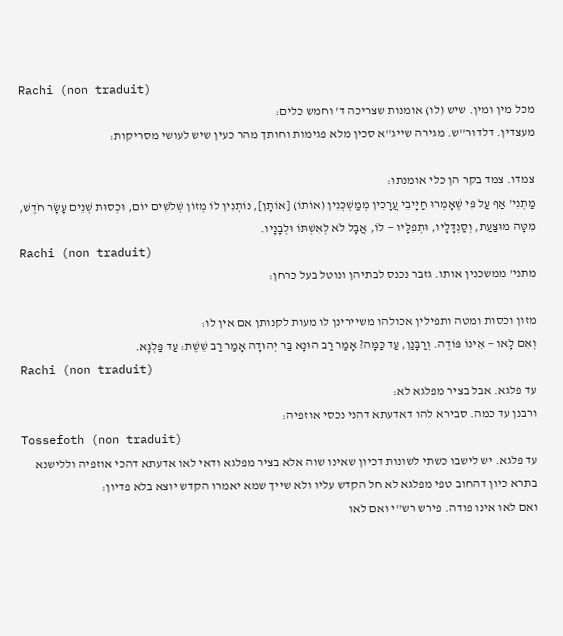Rachi (non traduit)
מכל מין ומין. שיש (לו) אומנות שצריכה ד' וחמש כלים:
מעצדין. דלדור''ש. מגירה שייג''א סכין מלא פגימות וחותך מהר כעין שיש לעושי מסריקות:

צמדו. צמד בקר הן כלי אומנתו:
מַתְנִי' אַף עַל פִּי שֶׁאָמְרוּ חַיָּיבֵי עֲרָכִין מְמַשְׁכְּנִין (אוֹתוֹ) [אוֹתָן], נוֹתְנִין לוֹ מְזוֹן שְׁלֹשִׁים יוֹם, וּכְסוּת שְׁנֵים עָשָׂר חֹדֶשׁ, מִטָּה מוּצַּעַת, וְסַנְדָּלָיו, וּתְפִלָּיו — לוֹ, אֲבָל לֹא לְאִשְׁתּוֹ וּלְבָנָיו.
Rachi (non traduit)
מתני' ממשכנין אותו. גזבר נכנס לבתיהן ונוטל בעל כרחן:

מזון וכסות ומטה ותפילין אכולהו משיירינן לו מעות לקנותן אם אין לו:
וְאִם לָאו — אֵינוֹ פּוֹדֶה. וְרַבָּנַן, עַד כַּמָּה? אָמַר רַב הוּנָא בַּר יְהוּדָה אָמַר רַב שֵׁשֶׁת: עַד פַּלְגָא.
Rachi (non traduit)
עד פלגא. אבל בציר מפלגא לא:
ורבנן עד כמה. סבירא להו דאדעתא דהני נכסי אוזפיה:
Tossefoth (non traduit)
עד פלגא. יש לישבו כשתי לשונות דכיון שאינו שוה אלא בציר מפלגא ודאי לאו אדעתא דהכי אוזפיה וללישנא בתרא כיון דהחוב טפי מפלגא לא חל הקדש עליו ולא שייך שמא יאמרו הקדש יוצא בלא פדיון:
ואם לאו אינו פודה. פירש רש''י ואם לאו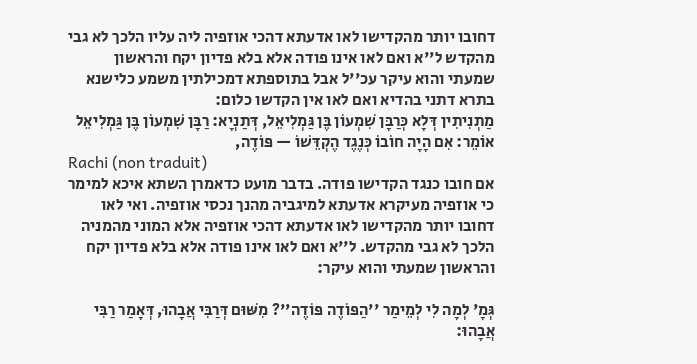דחובו יותר מהקדישו לאו אדעתא דהכי אוזפיה ליה עליו הלכך לא גבי מהקדש ל''א ואם לאו אינו פודה אלא בלא פדיון יקח והראשון שמעתי והוא עיקר עכ''ל אבל בתוספתא דמכילתין משמע כלישנא בתרא דתני בהדיא ואם לאו אין הקדשו כלום:
מַתְנִיתִין דְּלָא כְּרַבָּן שִׁמְעוֹן בֶּן גַּמְלִיאֵל, דְּתַנְיָא: רַבָּן שִׁמְעוֹן בֶּן גַּמְלִיאֵל אוֹמֵר: אִם הָיָה חוֹבוֹ כְּנֶגֶד הֶקְדֵּשׁוֹ — פּוֹדֶה,
Rachi (non traduit)
אם חובו כנגד הקדישו פודה. בדבר מועט כדאמרן השתא איכא למימר כי אוזפיה מעיקרא אדעתא למיגביה מהנך נכסי אוזפיה. ואי לאו דחובו יותר מהקדישו לאו אדעתא דהכי אוזפיה אלא המוני מהמניה הלכך לא גבי מהקדש. ל''א ואם לאו אינו פודה אלא בלא פדיון יקח והראשון שמעתי והוא עיקר:

גְּמָ' לְמָה לִי לְמֵימַר ''הַפּוֹדֶה פּוֹדֶה''? מִשּׁוּם דְּרַבִּי אֲבָהוּ, דְּאָמַר רַבִּי אֲבָהוּ: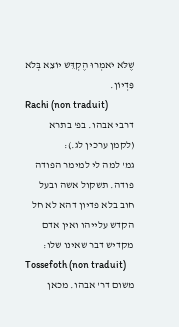שֶׁלֹּא יֹאמְרוּ הֶקְדֵּשׁ יוֹצֵא בְּלֹא פִּדְיוֹן.
Rachi (non traduit)
דרבי אבהו. בפ' בתרא (לקמן ערכין לג.):
גמ' למה לי למימר הפודה פודה. תשקול אשה ובעל חוב בלא פדיון דהא לא חל הקדש עלייהו ואין אדם מקדיש דבר שאינו שלו:
Tossefoth (non traduit)
משום דר' אבהו. מכאן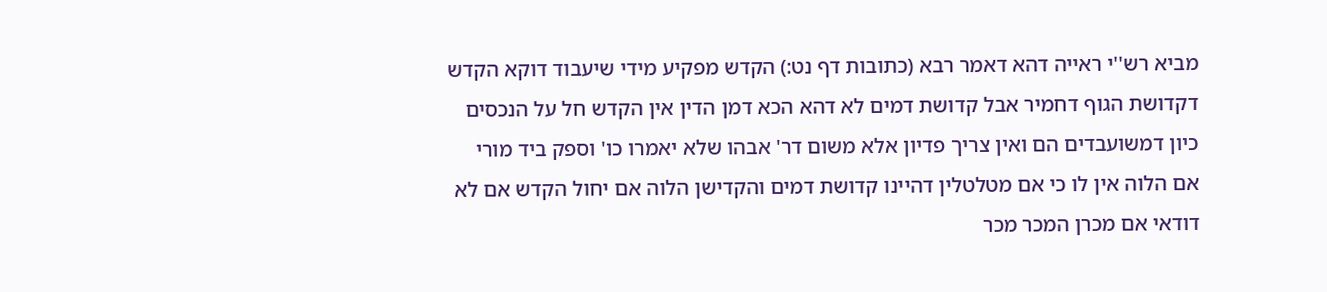מביא רש''י ראייה דהא דאמר רבא (כתובות דף נט:) הקדש מפקיע מידי שיעבוד דוקא הקדש דקדושת הגוף דחמיר אבל קדושת דמים לא דהא הכא דמן הדין אין הקדש חל על הנכסים כיון דמשועבדים הם ואין צריך פדיון אלא משום דר' אבהו שלא יאמרו כו' וספק ביד מורי אם הלוה אין לו כי אם מטלטלין דהיינו קדושת דמים והקדישן הלוה אם יחול הקדש אם לא דודאי אם מכרן המכר מכר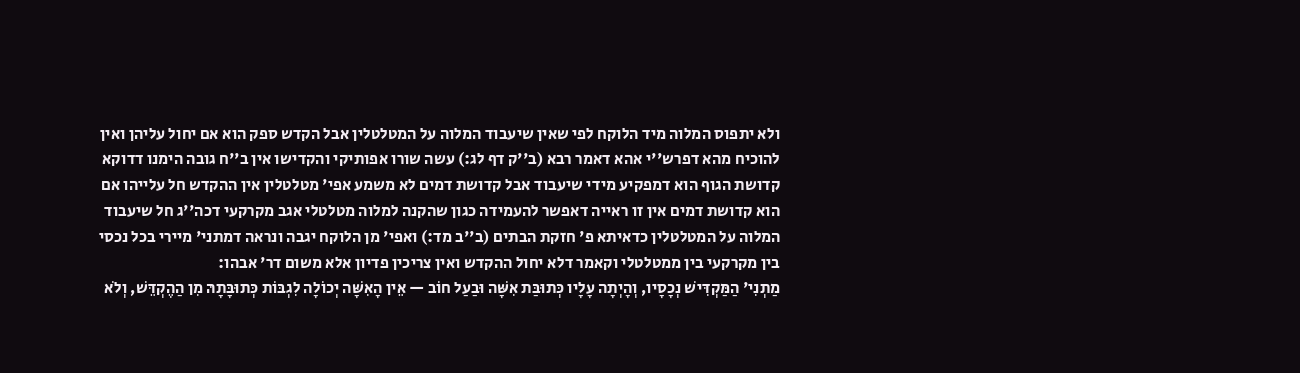ולא יתפוס המלוה מיד הלוקח לפי שאין שיעבוד המלוה על המטלטלין אבל הקדש ספק הוא אם יחול עליהן ואין להוכיח מהא דפרש''י אהא דאמר רבא (ב''ק דף לג:) עשה שורו אפותיקי והקדישו אין ב''ח גובה הימנו דדוקא קדושת הגוף הוא דמפקיע מידי שיעבוד אבל קדושת דמים לא משמע אפי' מטלטלין אין ההקדש חל עלייהו אם הוא קדושת דמים אין זו ראייה דאפשר להעמידה כגון שהקנה למלוה מטלטלי אגב מקרקעי דכה''ג חל שיעבוד המלוה על המטלטלין כדאיתא פ' חזקת הבתים (ב''ב מד:) ואפי' מן הלוקח יגבה ונראה דמתני' מיירי בכל נכסי בין מקרקעי בין ממטלטלי וקאמר דלא יחול ההקדש ואין צריכין פדיון אלא משום דר' אבהו:
מַתְנִי' הַמַּקְדִּישׁ נְכָסָיו, וְהָיְתָה עָלָיו כְּתוּבַּת אִשָּׁה וּבַעַל חוֹב — אֵין הָאִשָּׁה יְכוֹלָה לִגְבּוֹת כְּתוּבָּתָהּ מִן הַהֶקְדֵּשׁ, וְלֹא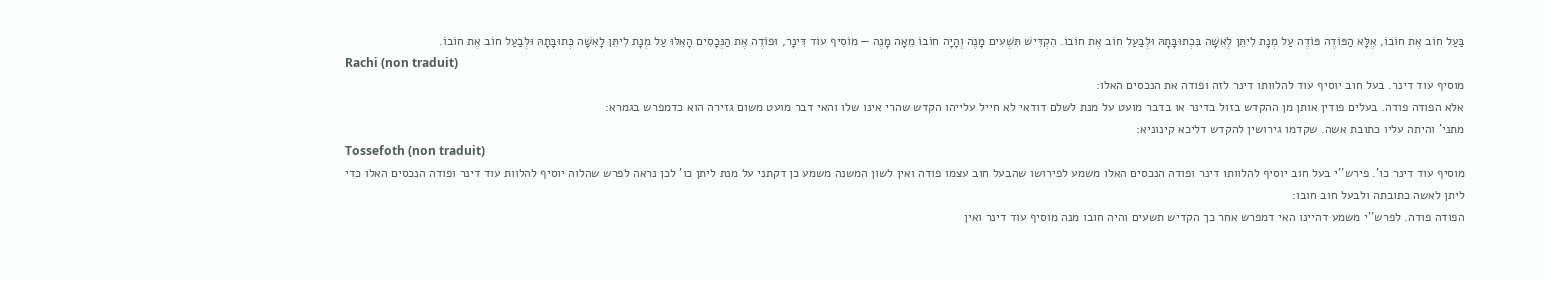בַּעַל חוֹב אֶת חוֹבוֹ, אֶלָּא הַפּוֹדֶה פּוֹדֶה עַל מְנָת לִיתֵּן לְאִשָּׁה בִּכְתוּבָּתָהּ וּלְבַעַל חוֹב אֶת חוֹבוֹ. הִקְדִּישׁ תִּשְׁעִים מָנֶה וְהָיָה חוֹבוֹ מֵאָה מָנֶה — מוֹסִיף עוֹד דִּינָר, וּפוֹדֶה אֶת הַנְּכָסִים הָאֵלּוּ עַל מְנָת לִיתֵּן לָאִשָּׁה כְּתוּבָּתָהּ וּלְבַעַל חוֹב אֶת חוֹבוֹ.
Rachi (non traduit)
מוסיף עוד דינר. בעל חוב יוסיף עוד להלוותו דינר לזה ופודה את הנכסים האלו:
אלא הפודה פודה. בעלים פודין אותן מן ההקדש בזול בדינר או בדבר מועט על מנת לשלם דודאי לא חייל עלייהו הקדש שהרי אינו שלו והאי דבר מועט משום גזירה הוא כדמפרש בגמרא:
מתני' והיתה עליו כתובת אשה. שקדמו גירושין להקדש דליכא קינוניא:
Tossefoth (non traduit)
מוסיף עוד דינר כו'. פירש''י בעל חוב יוסיף להלוותו דינר ופודה הנכסים האלו משמע לפירושו שהבעל חוב עצמו פודה ואין לשון המשנה משמע כן דקתני על מנת ליתן כו' לכן נראה לפרש שהלוה יוסיף להלוות עוד דינר ופודה הנכסים האלו כדי ליתן לאשה כתובתה ולבעל חוב חובו:
הפודה פודה. לפרש''י משמע דהיינו האי דמפרש אחר כך הקדיש תשעים והיה חובו מנה מוסיף עוד דינר ואין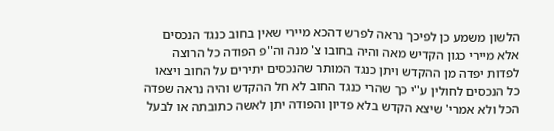הלשון משמע כן לפיכך נראה לפרש דהכא מיירי שאין בחוב כנגד הנכסים אלא מיירי כגון הקדיש מאה והיה בחובו צ' מנה וה''פ הפודה כל הרוצה לפדות יפדה מן ההקדש ויתן כנגד המותר שהנכסים יתירים על החוב ויצאו כל הנכסים לחולין ע''י כך שהרי כנגד החוב לא חל ההקדש והיה נראה שפדה הכל ולא אמרי' שיצא הקדש בלא פדיון והפודה יתן לאשה כתובתה או לבעל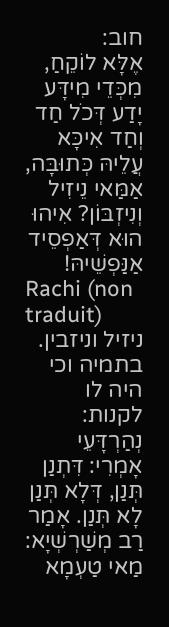חוב:
אֶלָּא לוֹקֵחַ, מִכְּדֵי מִידָּע יָדַע דְּכֹל חַד וְחַד אִיכָּא עֲלֵיהּ כְּתוּבָּה, אַמַּאי נֵיזִיל וְנִיזְבּוֹן? אִיהוּ הוּא דְּאַפְסֵיד אַנַּפְשֵׁיהּ!
Rachi (non traduit)
ניזיל וניזבין. בתמיה וכי היה לו לקנות:
נְהַרְדָּעֵי אָמְרִי: דִּתְנַן תְּנַן, דְּלָא תְּנַן לָא תְּנַן. אָמַר רַב מְשַׁרְשְׁיָא: מַאי טַעְמָא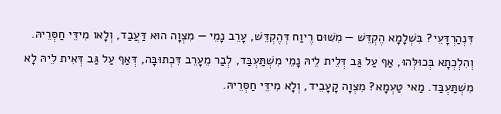דִּנְהַרְדָּעֵי? בִּשְׁלָמָא הֶקְדֵּשׁ — מִשּׁוּם רֶיוַח דְּהֶקְדֵּשׁ, עָרֵב נָמֵי — מִצְוָה הוּא דַּעֲבַד, וְלָאו מִידֵּי חַסְּרֵיהּ.
וְהִלְכְתָא בְּכוּלְּהוּ, אַף עַל גַּב דְּלֵית לֵיהּ נָמֵי מִשְׁתַּעְבַּד, לְבַר מֵעָרֵב דִּכְתוּבָּה, דְּאַף עַל גַּב דְּאִית לֵיהּ לָא מִשְׁתַּעְבַּד. מַאי טַעְמָא? מִצְוָה קָעָבֵיד, וְלָא מִידֵּי חַסְּרֵיהּ.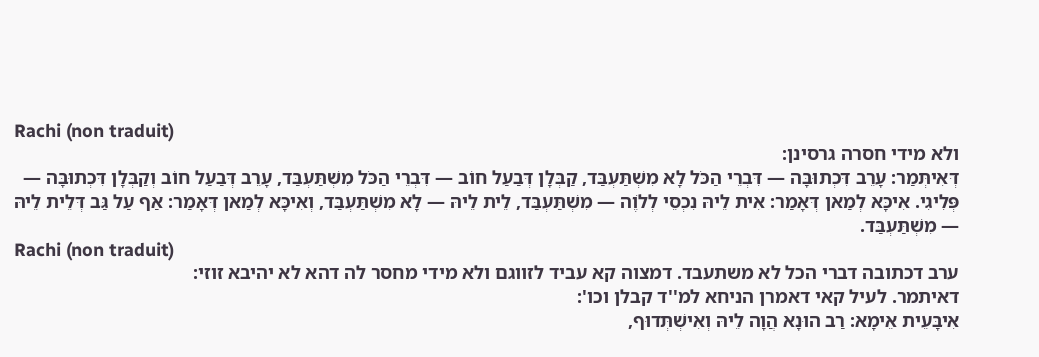Rachi (non traduit)
ולא מידי חסרה גרסינן:
דְּאִיתְּמַר: עָרֵב דִּכְתוּבָּה — דִּבְרֵי הַכֹּל לָא מִשְׁתַּעְבַּד, קַבְּלָן דְּבַעַל חוֹב — דִּבְרֵי הַכֹּל מִשְׁתַּעְבַּד, עָרֵב דְּבַעַל חוֹב וְקַבְּלָן דִּכְתוּבָּה — פְּלִיגִי. אִיכָּא לְמַאן דְּאָמַר: אִית לֵיהּ נִכְסֵי לְלֹוֶה — מִשְׁתַּעְבַּד, לֵית לֵיהּ — לָא מִשְׁתַּעְבַּד, וְאִיכָּא לְמַאן דְּאָמַר: אַף עַל גַּב דְּלֵית לֵיהּ — מִשְׁתַּעְבַּד.
Rachi (non traduit)
ערב דכתובה דברי הכל לא משתעבד. דמצוה קא עביד לזווגם ולא מידי מחסר לה דהא לא יהיבא זוזי:
דאיתמר. לעיל קאי דאמרן הניחא למ''ד קבלן וכו':
אִיבָּעֵית אֵימָא: רַב הוּנָא הֲוָה לֵיהּ וְאִישְׁתְּדוּף,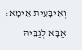וְאִיבָּעֵית אֵימָא: אַבָּא לְגַבֵּיהּ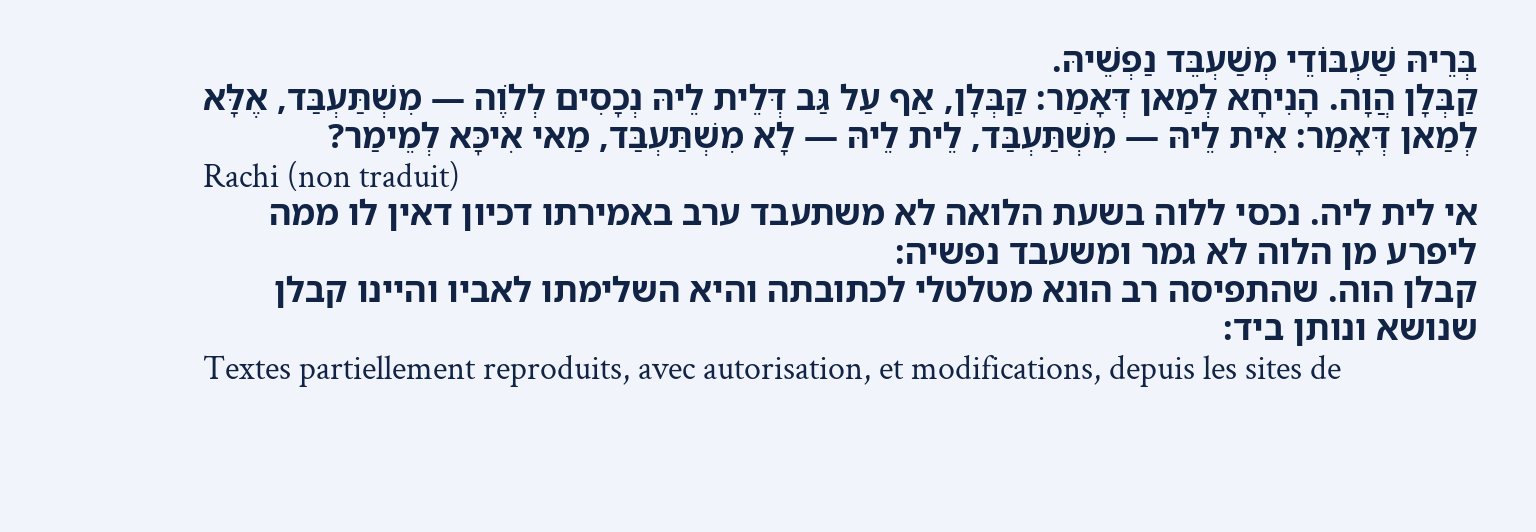בְּרֵיהּ שַׁעְבּוֹדֵי מְשַׁעְבֵּד נַפְשֵׁיהּ.
קַבְּלָן הֲוָה. הָנִיחָא לְמַאן דְּאָמַר: קַבְּלָן, אַף עַל גַּב דְּלֵית לֵיהּ נְכָסִים לְלֹוֶה — מִשְׁתַּעְבַּד, אֶלָּא לְמַאן דְּאָמַר: אִית לֵיהּ — מִשְׁתַּעְבַּד, לֵית לֵיהּ — לָא מִשְׁתַּעְבַּד, מַאי אִיכָּא לְמֵימַר?
Rachi (non traduit)
אי לית ליה. נכסי ללוה בשעת הלואה לא משתעבד ערב באמירתו דכיון דאין לו ממה ליפרע מן הלוה לא גמר ומשעבד נפשיה:
קבלן הוה. שהתפיסה רב הונא מטלטלי לכתובתה והיא השלימתו לאביו והיינו קבלן שנושא ונותן ביד:
Textes partiellement reproduits, avec autorisation, et modifications, depuis les sites de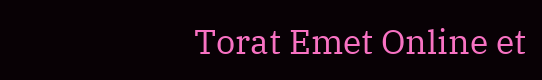Torat Emet Online et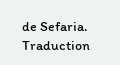de Sefaria.
Traduction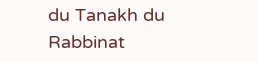du Tanakh du Rabbinat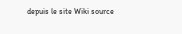depuis le site Wiki source